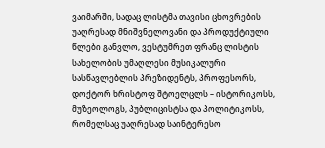ვაიმარში, სადაც ლისტმა თავისი ცხოვრების უაღრესად მნიშვნელოვანი და პროდუქტიული წლები განვლო, ვესტუმრეთ ფრანც ლისტის სახელობის უმაღლესი მუსიკალური სასწავლებლის პრეზიდენტს, პროფესორს, დოქტორ ხრისტოფ შტოელცლს – ისტორიკოსს, მუზეოლოგს, პუბლიცისტსა და პოლიტიკოსს, რომელსაც უაღრესად საინტერესო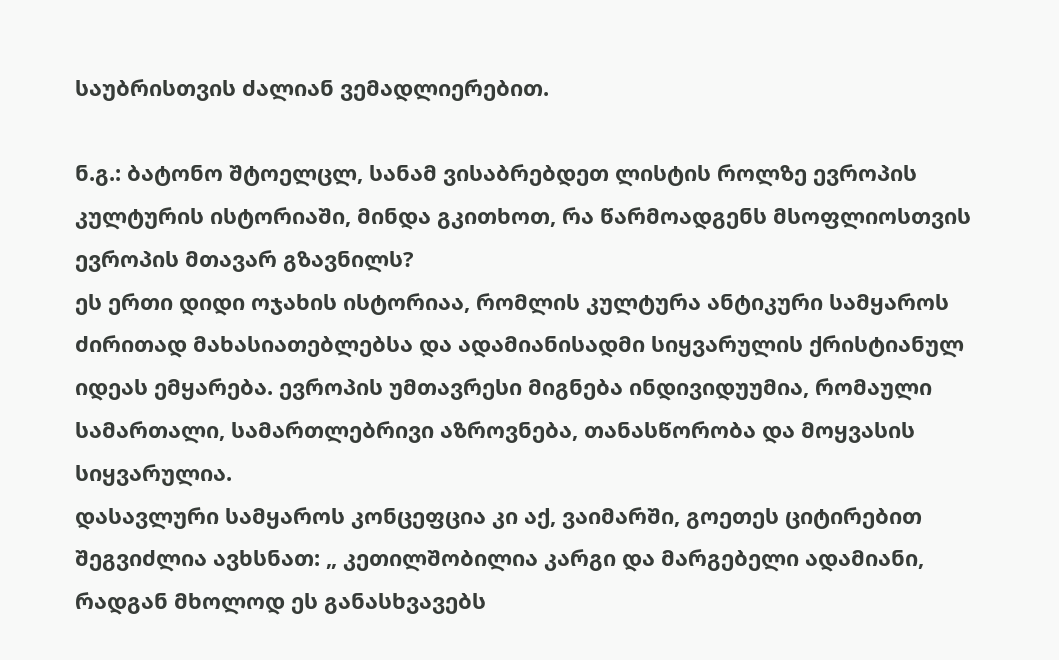საუბრისთვის ძალიან ვემადლიერებით.

ნ.გ.: ბატონო შტოელცლ, სანამ ვისაბრებდეთ ლისტის როლზე ევროპის კულტურის ისტორიაში, მინდა გკითხოთ, რა წარმოადგენს მსოფლიოსთვის ევროპის მთავარ გზავნილს?
ეს ერთი დიდი ოჯახის ისტორიაა, რომლის კულტურა ანტიკური სამყაროს ძირითად მახასიათებლებსა და ადამიანისადმი სიყვარულის ქრისტიანულ იდეას ემყარება. ევროპის უმთავრესი მიგნება ინდივიდუუმია, რომაული სამართალი, სამართლებრივი აზროვნება, თანასწორობა და მოყვასის სიყვარულია.
დასავლური სამყაროს კონცეფცია კი აქ, ვაიმარში, გოეთეს ციტირებით შეგვიძლია ავხსნათ: „ კეთილშობილია კარგი და მარგებელი ადამიანი, რადგან მხოლოდ ეს განასხვავებს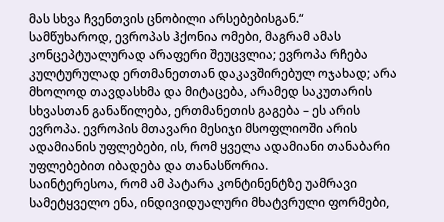მას სხვა ჩვენთვის ცნობილი არსებებისგან.“
სამწუხაროდ, ევროპას ჰქონია ომები, მაგრამ ამას კონცეპტუალურად არაფერი შეუცვლია; ევროპა რჩება კულტურულად ერთმანეთთან დაკავშირებულ ოჯახად; არა მხოლოდ თავდასხმა და მიტაცება, არამედ საკუთარის სხვასთან განაწილება, ერთმანეთის გაგება – ეს არის ევროპა. ევროპის მთავარი მესიჯი მსოფლიოში არის ადამიანის უფლებები, ის, რომ ყველა ადამიანი თანაბარი უფლებებით იბადება და თანასწორია.
საინტერესოა, რომ ამ პატარა კონტინენტზე უამრავი სამეტყველო ენა, ინდივიდუალური მხატვრული ფორმები,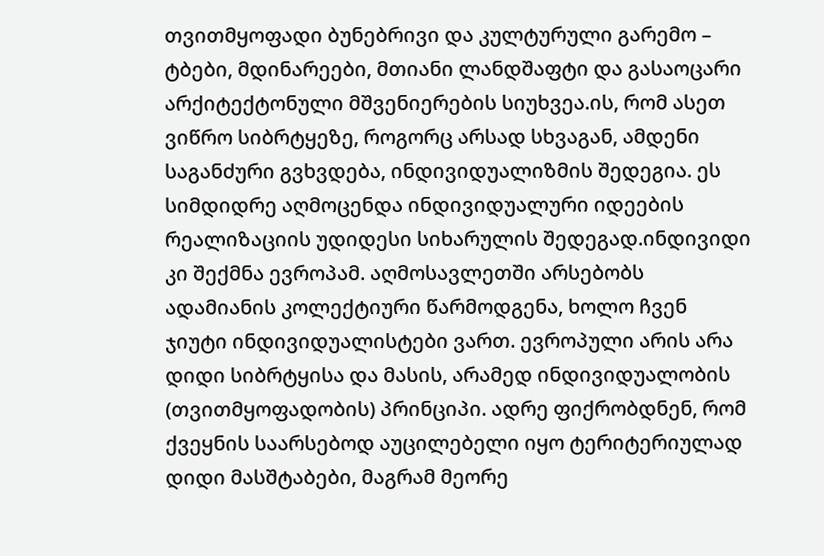თვითმყოფადი ბუნებრივი და კულტურული გარემო – ტბები, მდინარეები, მთიანი ლანდშაფტი და გასაოცარი არქიტექტონული მშვენიერების სიუხვეა.ის, რომ ასეთ ვიწრო სიბრტყეზე, როგორც არსად სხვაგან, ამდენი საგანძური გვხვდება, ინდივიდუალიზმის შედეგია. ეს სიმდიდრე აღმოცენდა ინდივიდუალური იდეების რეალიზაციის უდიდესი სიხარულის შედეგად.ინდივიდი კი შექმნა ევროპამ. აღმოსავლეთში არსებობს ადამიანის კოლექტიური წარმოდგენა, ხოლო ჩვენ ჯიუტი ინდივიდუალისტები ვართ. ევროპული არის არა დიდი სიბრტყისა და მასის, არამედ ინდივიდუალობის (თვითმყოფადობის) პრინციპი. ადრე ფიქრობდნენ, რომ ქვეყნის საარსებოდ აუცილებელი იყო ტერიტერიულად დიდი მასშტაბები, მაგრამ მეორე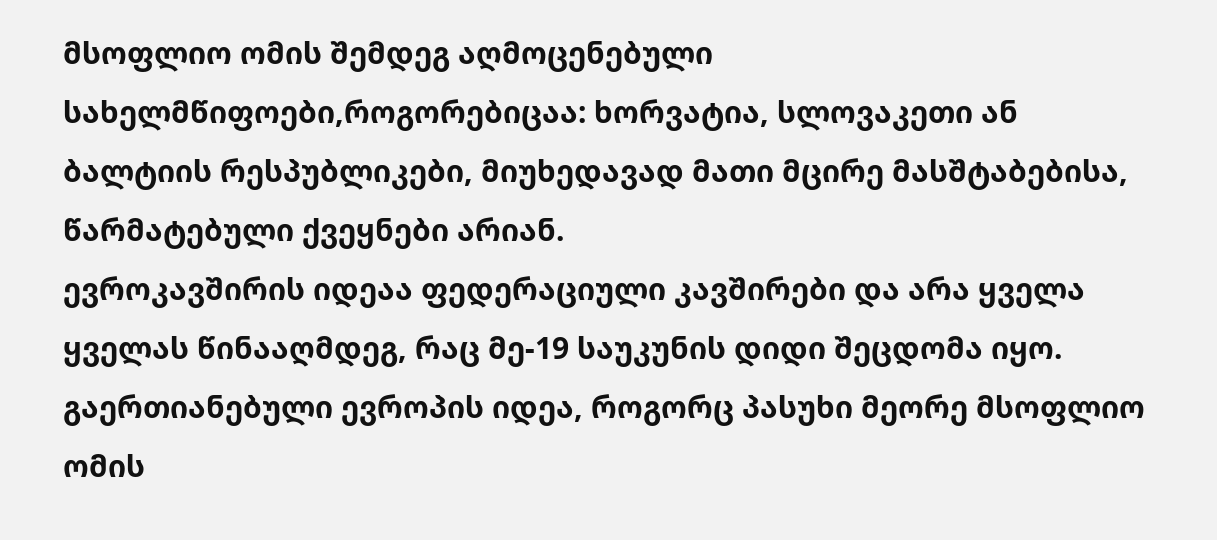მსოფლიო ომის შემდეგ აღმოცენებული სახელმწიფოები,როგორებიცაა: ხორვატია, სლოვაკეთი ან ბალტიის რესპუბლიკები, მიუხედავად მათი მცირე მასშტაბებისა, წარმატებული ქვეყნები არიან.
ევროკავშირის იდეაა ფედერაციული კავშირები და არა ყველა ყველას წინააღმდეგ, რაც მე-19 საუკუნის დიდი შეცდომა იყო.
გაერთიანებული ევროპის იდეა, როგორც პასუხი მეორე მსოფლიო ომის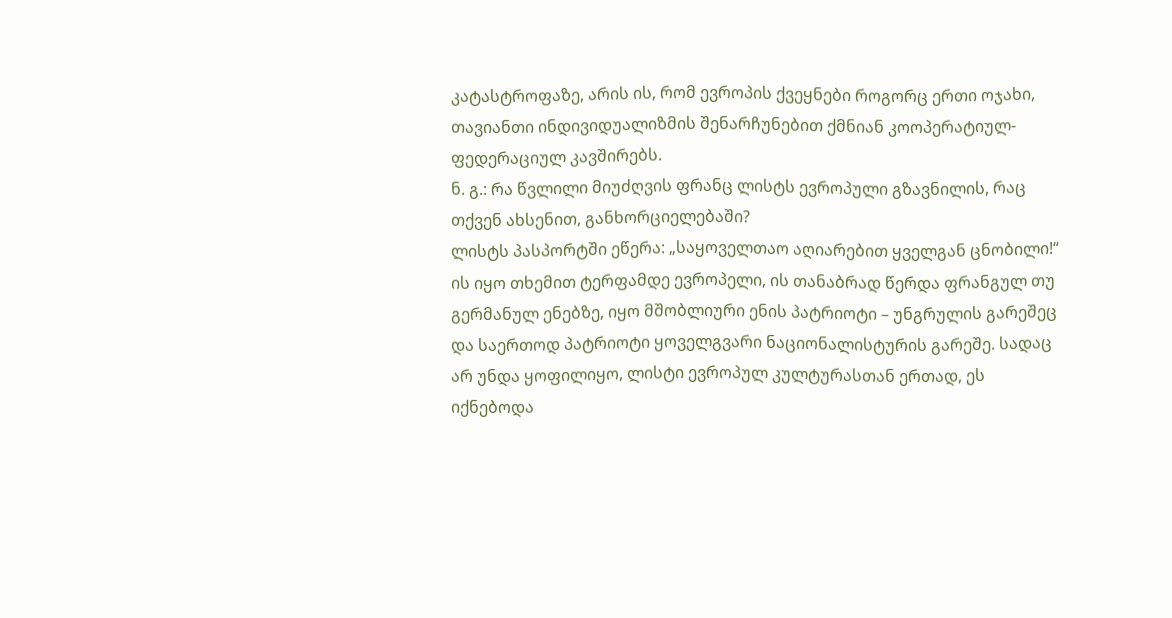კატასტროფაზე, არის ის, რომ ევროპის ქვეყნები როგორც ერთი ოჯახი, თავიანთი ინდივიდუალიზმის შენარჩუნებით ქმნიან კოოპერატიულ-ფედერაციულ კავშირებს.
ნ. გ.: რა წვლილი მიუძღვის ფრანც ლისტს ევროპული გზავნილის, რაც თქვენ ახსენით, განხორციელებაში?
ლისტს პასპორტში ეწერა: „საყოველთაო აღიარებით ყველგან ცნობილი!“ ის იყო თხემით ტერფამდე ევროპელი, ის თანაბრად წერდა ფრანგულ თუ გერმანულ ენებზე, იყო მშობლიური ენის პატრიოტი – უნგრულის გარეშეც და საერთოდ პატრიოტი ყოველგვარი ნაციონალისტურის გარეშე. სადაც არ უნდა ყოფილიყო, ლისტი ევროპულ კულტურასთან ერთად, ეს იქნებოდა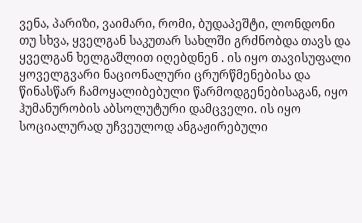ვენა, პარიზი, ვაიმარი, რომი, ბუდაპეშტი, ლონდონი თუ სხვა, ყველგან საკუთარ სახლში გრძნობდა თავს და ყველგან ხელგაშლით იღებდნენ . ის იყო თავისუფალი ყოველგვარი ნაციონალური ცრურწმენებისა და წინასწარ ჩამოყალიბებული წარმოდგენებისაგან, იყო ჰუმანურობის აბსოლუტური დამცველი. ის იყო სოციალურად უჩვეულოდ ანგაჟირებული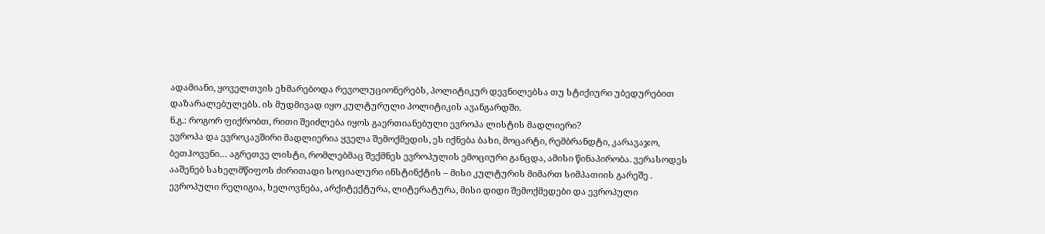ადამიანი, ყოველთვის ეხმარებოდა რევოლუციონერებს, პოლიტიკურ დევნილებსა თუ სტიქიური უბედურებით დაზარალებულებს. ის მუდმივად იყო კულტურული პოლიტიკის ავანგარდში.
ნ.გ.: როგორ ფიქრობთ, რითი შეიძლება იყოს გაერთიანებული ევროპა ლისტის მადლიერი?
ევროპა და ევროკავშირი მადლიერია ყველა შემოქმედის, ეს იქნება ბახი, მოცარტი, რემბრანდტი, კარავაჯო, ბეთჰოვენი… აგრეთვე ლისტი, რომლებმაც შექმნეს ევროპულის ემოციური განცდა, ამისი წინაპირობა. ვერასოდეს ააშენებ სახელმწიფოს ძირითადი სოციალური ინსტინქტის – მისი კულტურის მიმართ სიმპათიის გარეშე .
ევროპული რელიგია, ხელოვნება, არქიტექტურა, ლიტერატურა, მისი დიდი შემოქმედები და ევროპული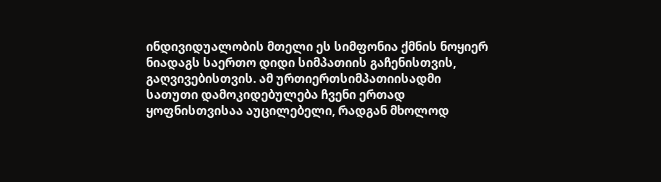ინდივიდუალობის მთელი ეს სიმფონია ქმნის ნოყიერ ნიადაგს საერთო დიდი სიმპათიის გაჩენისთვის, გაღვივებისთვის. ამ ურთიერთსიმპათიისადმი სათუთი დამოკიდებულება ჩვენი ერთად ყოფნისთვისაა აუცილებელი, რადგან მხოლოდ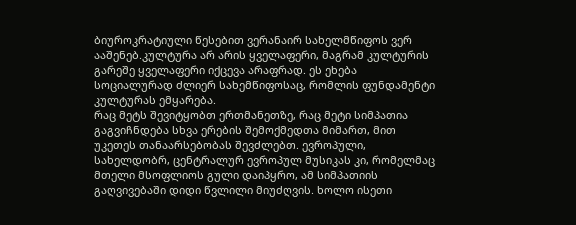ბიუროკრატიული წესებით ვერანაირ სახელმწიფოს ვერ ააშენებ.კულტურა არ არის ყველაფერი, მაგრამ კულტურის გარეშე ყველაფერი იქცევა არაფრად. ეს ეხება სოციალურად ძლიერ სახემწიფოსაც, რომლის ფუნდამენტი კულტურას ემყარება.
რაც მეტს შევიტყობთ ერთმანეთზე, რაც მეტი სიმპათია გაგვიჩნდება სხვა ერების შემოქმედთა მიმართ, მით უკეთეს თანაარსებობას შევძლებთ. ევროპული, სახელდობრ, ცენტრალურ ევროპულ მუსიკას კი, რომელმაც მთელი მსოფლიოს გული დაიპყრო, ამ სიმპათიის გაღვივებაში დიდი წვლილი მიუძღვის. ხოლო ისეთი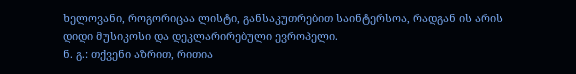ხელოვანი, როგორიცაა ლისტი, განსაკუთრებით საინტერსოა, რადგან ის არის დიდი მუსიკოსი და დეკლარირებული ევროპელი.
ნ. გ.: თქვენი აზრით, რითია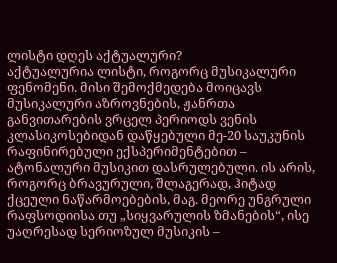ლისტი დღეს აქტუალური?
აქტუალურია ლისტი, როგორც მუსიკალური ფენომენი. მისი შემოქმედება მოიცავს მუსიკალური აზროვნების, ჟანრთა განვითარების ვრცელ პერიოდს ვენის კლასიკოსებიდან დაწყებული მე-20 საუკუნის რაფინირებული ექსპერიმენტებით – ატონალური მუსიკით დასრულებული. ის არის, როგორც ბრავურული, შლაგერად, ჰიტად ქცეული ნაწარმოებების, მაგ. მეორე უნგრული რაფსოდიისა თუ „სიყვარულის ზმანების“, ისე უაღრესად სერიოზულ მუსიკის –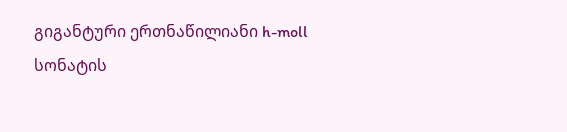გიგანტური ერთნაწილიანი h-moll სონატის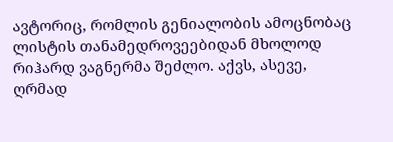ავტორიც, რომლის გენიალობის ამოცნობაც ლისტის თანამედროვეებიდან მხოლოდ რიჰარდ ვაგნერმა შეძლო. აქვს, ასევე, ღრმად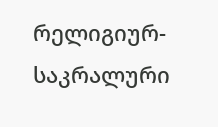რელიგიურ-საკრალური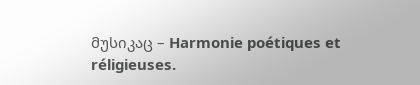მუსიკაც – Harmonie poétiques et réligieuses.